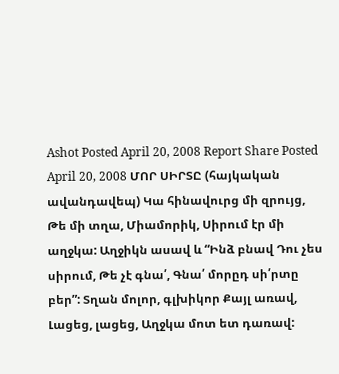Ashot Posted April 20, 2008 Report Share Posted April 20, 2008 ՄՈՐ ՍԻՐՏԸ (հայկական ավանդավեպ) Կա հինավուրց մի զրույց, Թե մի տղա, Միամորիկ, Սիրում էր մի աղջկա: Աղջիկն ասավ և “Ինձ բնավ Դու չես սիրում, Թե չէ գնա՛, Գնա՛ մորըդ սի՛րտը բեր”: Տղան մոլոր, գլխիկոր Քայլ առավ, Լացեց, լացեց, Աղջկա մոտ ետ դառավ: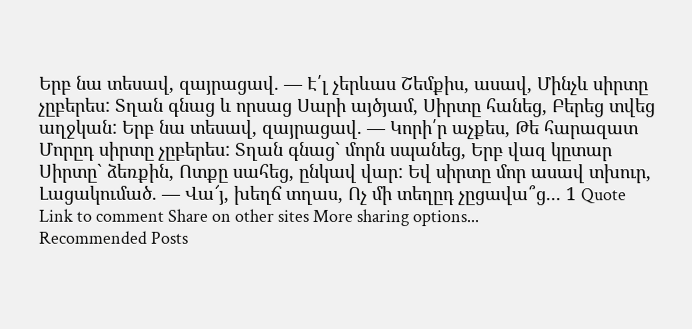Երբ նա տեսավ, զայրացավ. — Է՛լ չերևաս Շեմքիս, ասավ, Մինչև սիրտը չըբերես: Տղան գնաց և որսաց Սարի այծյամ, Սիրտը հանեց, Բերեց տվեց աղջկան: Երբ նա տեսավ, զայրացավ. — Կորի՛ր աչքես, Թե հարազատ Մորըդ սիրտը չըբերես: Տղան գնաց` մորն սպանեց, Երբ վազ կըտար Սիրտը` ձեռքին, Ոտքը սահեց, ընկավ վար: Եվ սիրտը մոր ասավ տխուր, Լացակումած. — Վա՜յ, խեղճ տղաս, Ոչ մի տեղըդ չըցավա՞ց... 1 Quote Link to comment Share on other sites More sharing options...
Recommended Posts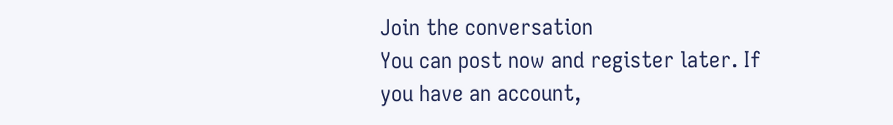Join the conversation
You can post now and register later. If you have an account,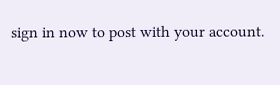sign in now to post with your account.